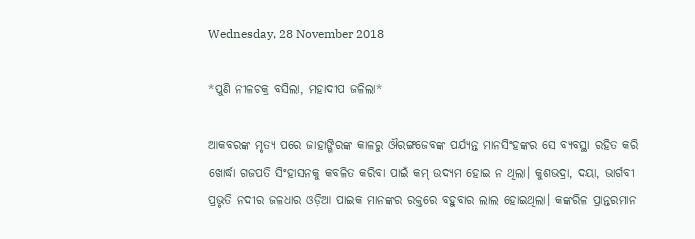Wednesday, 28 November 2018

*ପୁଣି ନୀଳଚକ୍ର ବସିଲା, ମହାଦୀପ ଜଳିଲା*

ଆକବରଙ୍କ ମୃତ୍ୟ ପରେ ଜାହାଙ୍ଗିରଙ୍କ କାଳରୁ ଔରଙ୍ଗଜେବଙ୍କ ପର୍ଯ୍ୟନ୍ତ ମାନସିଂହଙ୍କର ସେ ବ୍ୟବସ୍ଥା ରହିତ କରି  ଖୋର୍ଦ୍ଧା ଗଜପତି ସିଂହାସନକୁ କବଳିତ କରିବା ପାଇଁ କମ୍ ଉଦ୍ୟମ ହୋଇ ନ ଥିଲା। କୁଶଭଦ୍ରା, ଦୟା, ଭାର୍ଗବୀ ପ୍ରଭୃତି ନଦୀର ଜଳଧାର ଓଡ଼ିଆ ପାଇକ ମାନଙ୍କର ରକ୍ତରେ ବହୁବାର ଲାଲ ହୋଇଥିଲା। କଙ୍କରିଳ ପ୍ରାନ୍ତରମାନ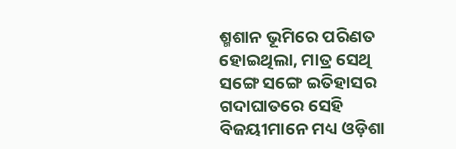ଶ୍ମଶାନ ଭୂମିରେ ପରିଣତ ହୋଇଥିଲା, ମାତ୍ର ସେଥି ସଙ୍ଗେ ସଙ୍ଗେ ଇତିହାସର ଗଦାଘାତରେ ସେହି ବିଜୟୀମାନେ ମଧ୍ୟ ଓଡ଼ିଶା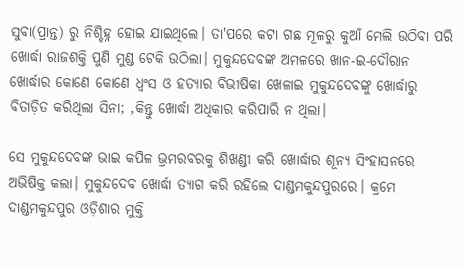ସୁବା(ପ୍ରାନ୍ତ) ରୁ ନିଶ୍ଚିହ୍ନ ହୋଇ ଯାଇଥିଲେ। ତା'ପରେ କଟା ଗଛ ମୂଳରୁ କୁଆଁ ମେଲି ଉଠିବା ପରି ଖୋର୍ଦ୍ଧା ରାଜଶକ୍ତି ପୁଣି ମୁଣ୍ଡ ଟେକି ଉଠିଲା। ମୁକୁନ୍ଦଦେବଙ୍କ ଅମଳରେ ଖାନ-ଇ-ଦୌରାନ ଖୋର୍ଦ୍ଧାର କୋଣେ କୋଣେ ଧ୍ୱଂସ ଓ ହତ୍ୟାର ବିଭୀଷିକା ଖେଳାଇ ମୁକୁନ୍ଦଦେବଙ୍କୁ ଖୋର୍ଦ୍ଧାରୁ ବିତାଡ଼ିତ କରିଥିଲା ସିନା; ,କିନ୍ତୁ ଖୋର୍ଦ୍ଧା ଅଧିକାର କରିପାରି ନ ଥିଲା।

ସେ ମୁକୁନ୍ଦଦେବଙ୍କ ଭାଇ କପିଳ ଭ୍ରମରବରକୁ ଶିଖଣ୍ଡୀ କରି ଖୋର୍ଦ୍ଧାର ଶୂନ୍ୟ ସିଂହାସନରେ ଅଭିଷିକ୍ତ କଲା। ମୁକୁନ୍ଦଦେବ ଖୋର୍ଦ୍ଧା ତ୍ୟାଗ କରି ରହିଲେ ଦାଣ୍ଡମକୁନ୍ଦପୁରରେ। କ୍ରମେ ଦାଣ୍ଡମକୁନ୍ଦପୁର ଓଡ଼ିଶାର ମୁକ୍ତି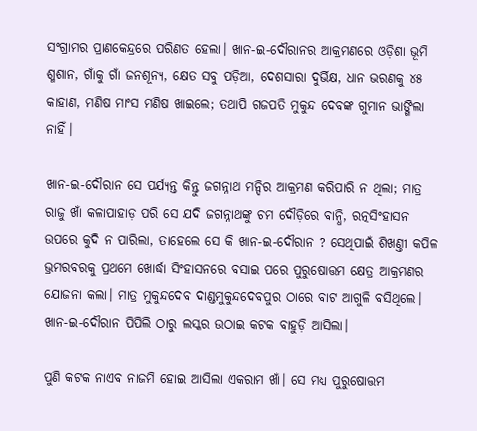ସଂଗ୍ରାମର ପ୍ରାଣକେନ୍ଦ୍ରରେ ପରିଣତ ହେଲା। ଖାନ-ଇ-ଦୌରାନର ଆକ୍ରମଣରେ ଓଡ଼ିଶା ଭୂମି ଶ୍ମଶାନ, ଗାଁକୁ ଗାଁ ଜନଶୂନ୍ୟ, କ୍ଷେତ ସବୁ ପଡ଼ିଆ, ଦେଶସାରା ଦୁର୍ଭିକ୍ଷ, ଧାନ ଭରଣକୁ ୪୫ କାହାଣ, ମଣିଷ ମାଂସ ମଣିଷ ଖାଇଲେ; ତଥାପି ଗଜପତି ମୁକୁନ୍ଦ ଦେବଙ୍କ ଗୁମାନ ଭାଙ୍ଗିଲା ନାହିଁ।

ଖାନ-ଇ-ଦୌରାନ ସେ ପର୍ଯ୍ୟନ୍ତ କିନ୍ତୁ ଜଗନ୍ନାଥ ମନ୍ଦିର ଆକ୍ରମଣ କରିପାରି ନ ଥିଲା; ମାତ୍ର ରାଜୁ ଖାଁ କଳାପାହାଡ଼ ପରି ସେ ଯଦି ଜଗନ୍ନାଥଙ୍କୁ ଚମ ଦୌଡ଼ିରେ ବାନ୍ଧି, ରତ୍ନସିଂହାସନ ଉପରେ କୁଦି ନ ପାରିଲା, ତାହେଲେ ସେ କି ଖାନ-ଇ-ଦୌରାନ ? ସେଥିପାଇଁ ଶିଖଣ୍ତୀ କପିଳ ଭ୍ରମରବରକୁ ପ୍ରଥମେ ଖୋର୍ଦ୍ଧା ସିଂହାସନରେ ବସାଇ ପରେ ପୁରୁଷୋତ୍ତମ କ୍ଷେତ୍ର ଆକ୍ରମଣର ଯୋଜନା କଲା। ମାତ୍ର ମୁକୁନ୍ଦଦେବ ଦାଣ୍ଡମୁକୁନ୍ଦଦେବପୁର ଠାରେ ବାଟ ଆଗୁଳି ବସିଥିଲେ।
ଖାନ-ଇ-ଦୌରାନ ପିପିଲି ଠାରୁ ଲସ୍କର ଉଠାଇ କଟକ ବାହୁଡ଼ି ଆସିଲା।

ପୁଣି କଟକ ନାଏବ ନାଜମି ହୋଇ ଆସିଲା ଏକରାମ ଖାଁ। ସେ ମଧ୍ୟ ପୁରୁଷୋତ୍ତମ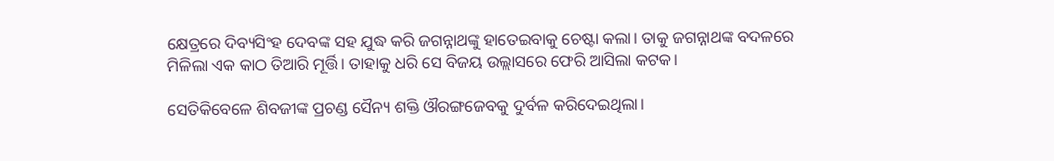କ୍ଷେତ୍ରରେ ଦିବ୍ୟସିଂହ ଦେବଙ୍କ ସହ ଯୁଦ୍ଧ କରି ଜଗନ୍ନାଥଙ୍କୁ ହାତେଇବାକୁ ଚେଷ୍ଟା କଲା। ତାକୁ ଜଗନ୍ନାଥଙ୍କ ବଦଳରେ ମିଳିଲା ଏକ କାଠ ତିଆରି ମୂର୍ତ୍ତି। ତାହାକୁ ଧରି ସେ ବିଜୟ ଉଲ୍ଲାସରେ ଫେରି ଆସିଲା କଟକ।

ସେତିକିବେଳେ ଶିବଜୀଙ୍କ ପ୍ରଚଣ୍ଡ ସୈନ୍ୟ ଶକ୍ତି ଔରଙ୍ଗଜେବକୁ ଦୁର୍ବଳ କରିଦେଇଥିଲା।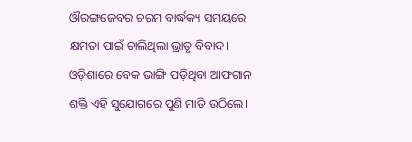ଔରଙ୍ଗଜେବର ଚରମ ବାର୍ଦ୍ଧକ୍ୟ ସମୟରେ କ୍ଷମତା ପାଇଁ ଚାଲିଥିଲା ଭ୍ରାତୃ ବିବାଦ। ଓଡ଼ିଶାରେ ବେକ ଭାଙ୍ଗି ପଡ଼ିଥିବା ଆଫଗାନ ଶକ୍ତି ଏହି ସୁଯୋଗରେ ପୁଣି ମାତି ଉଠିଲେ।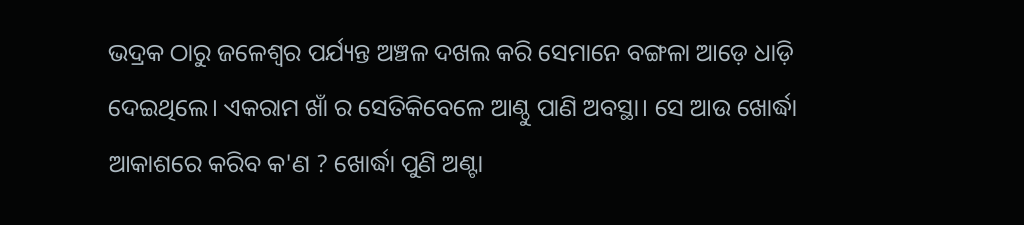ଭଦ୍ରକ ଠାରୁ ଜଳେଶ୍ବର ପର୍ଯ୍ୟନ୍ତ ଅଞ୍ଚଳ ଦଖଲ କରି ସେମାନେ ବଙ୍ଗଳା ଆଡ଼େ ଧାଡ଼ି ଦେଇଥିଲେ। ଏକରାମ ଖାଁ ର ସେତିକିବେଳେ ଆଣ୍ଠୁ ପାଣି ଅବସ୍ଥା। ସେ ଆଉ ଖୋର୍ଦ୍ଧା ଆକାଶରେ କରିବ କ'ଣ ? ଖୋର୍ଦ୍ଧା ପୁଣି ଅଣ୍ଟା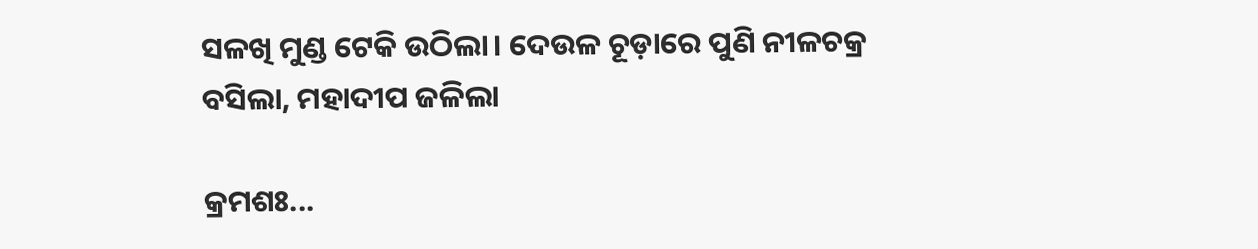ସଳଖି ମୁଣ୍ଡ ଟେକି ଉଠିଲା। ଦେଉଳ ଚୂଡ଼ାରେ ପୁଣି ନୀଳଚକ୍ର ବସିଲା, ମହାଦୀପ ଜଳିଲା

କ୍ରମଶଃ...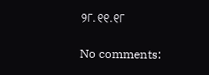୨୮.୧୧.୧୮

No comments: